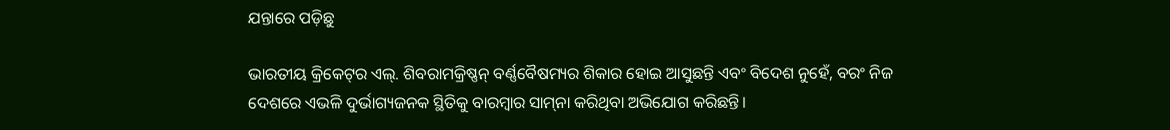ଯନ୍ତାରେ ପଡ଼ିଛୁ

ଭାରତୀୟ କ୍ରିକେଟ୍‌ର ଏଲ୍‌. ଶିବରାମକ୍ରିଷ୍ଣନ୍‌ ବର୍ଣ୍ଣବୈଷମ୍ୟର ଶିକାର ହୋଇ ଆସୁଛନ୍ତି ଏବଂ ବିଦେଶ ନୁହେଁ, ବରଂ ନିଜ ଦେଶରେ ଏଭଳି ଦୁର୍ଭାଗ୍ୟଜନକ ସ୍ଥିତିକୁ ବାରମ୍ବାର ସାମ୍‌ନା କରିଥିବା ଅଭିଯୋଗ କରିଛନ୍ତି।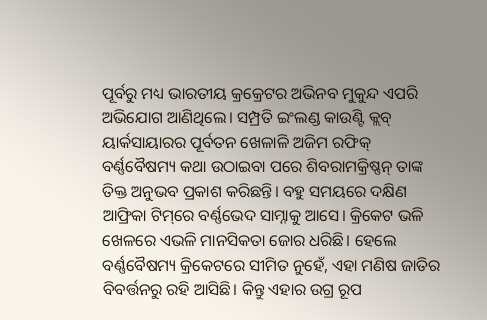ପୂର୍ବରୁ ମଧ୍ୟ ଭାରତୀୟ କ୍ରକ୍ରେଟର ଅଭିନବ ମୁକୁନ୍ଦ ଏପରି ଅଭିଯୋଗ ଆଣିଥିଲେ। ସମ୍ପ୍ରତି ଇଂଲଣ୍ଡ କାଉଣ୍ଟି କ୍ଲବ୍‌ ୟାର୍କସାୟାରର ପୂର୍ବତନ ଖେଳାଳି ଅଜିମ ରଫିକ୍‌ ବର୍ଣ୍ଣବୈଷମ୍ୟ କଥା ଉଠାଇବା ପରେ ଶିବରାମକ୍ରିଷ୍ଣନ୍‌ ତାଙ୍କ ତିକ୍ତ ଅନୁଭବ ପ୍ରକାଶ କରିଛନ୍ତି। ବହୁ ସମୟରେ ଦକ୍ଷିଣ ଆଫ୍ରିକା ଟିମ୍‌ରେ ବର୍ଣ୍ଣଭେଦ ସାମ୍ନାକୁ ଆସେ। କ୍ରିକେଟ ଭଳି ଖେଳରେ ଏଭଳି ମାନସିକତା ଜୋର ଧରିଛି। ହେଲେ ବର୍ଣ୍ଣବୈଷମ୍ୟ କ୍ରିକେଟରେ ସୀମିତ ନୁହେଁ, ଏହା ମଣିଷ ଜାତିର ବିବର୍ତ୍ତନରୁ ରହି ଆସିଛି। କିନ୍ତୁ ଏହାର ଉଗ୍ର ରୂପ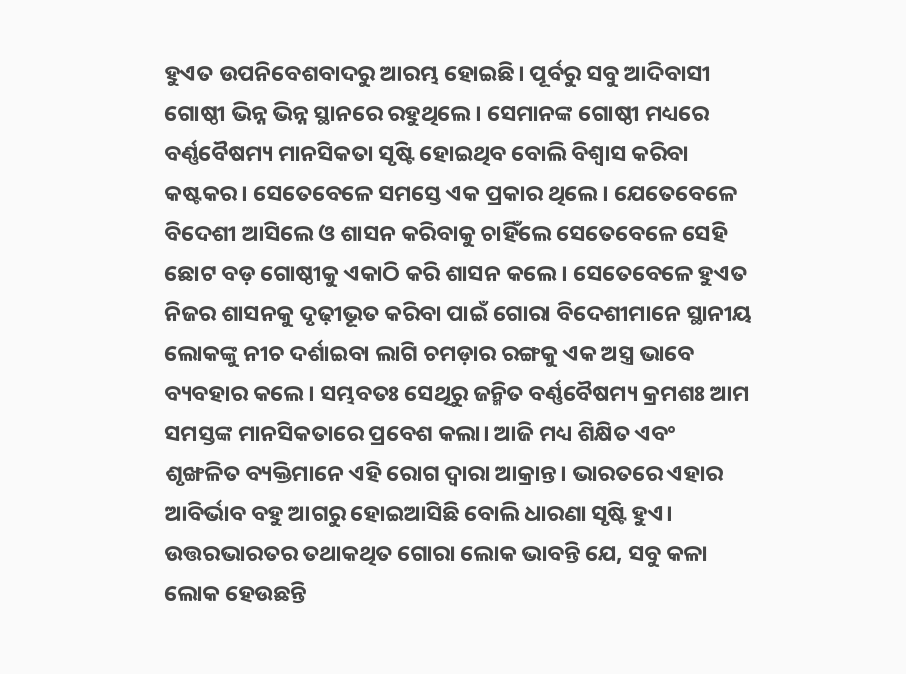ହୁଏତ ଉପନିବେଶବାଦରୁ ଆରମ୍ଭ ହୋଇଛି। ପୂର୍ବରୁ ସବୁ ଆଦିବାସୀ ଗୋଷ୍ଠୀ ଭିନ୍ନ ଭିନ୍ନ ସ୍ଥାନରେ ରହୁଥିଲେ। ସେମାନଙ୍କ ଗୋଷ୍ଠୀ ମଧ୍ୟରେ ବର୍ଣ୍ଣବୈଷମ୍ୟ ମାନସିକତା ସୃଷ୍ଟି ହୋଇଥିବ ବୋଲି ବିଶ୍ୱାସ କରିବା କଷ୍ଟକର। ସେତେବେଳେ ସମସ୍ତେ ଏକ ପ୍ରକାର ଥିଲେ। ଯେତେବେଳେ ବିଦେଶୀ ଆସିଲେ ଓ ଶାସନ କରିବାକୁ ଚାହିଁଲେ ସେତେବେଳେ ସେହି ଛୋଟ ବଡ଼ ଗୋଷ୍ଠୀକୁ ଏକାଠି କରି ଶାସନ କଲେ। ସେତେବେଳେ ହୁଏତ ନିଜର ଶାସନକୁ ଦୃଢ଼ୀଭୂତ କରିବା ପାଇଁ ଗୋରା ବିଦେଶୀମାନେ ସ୍ଥାନୀୟ ଲୋକଙ୍କୁ ନୀଚ ଦର୍ଶାଇବା ଲାଗି ଚମଡ଼ାର ରଙ୍ଗକୁ ଏକ ଅସ୍ତ୍ର ଭାବେ ବ୍ୟବହାର କଲେ। ସମ୍ଭବତଃ ସେଥିରୁ ଜନ୍ମିତ ବର୍ଣ୍ଣବୈଷମ୍ୟ କ୍ରମଶଃ ଆମ ସମସ୍ତଙ୍କ ମାନସିକତାରେ ପ୍ରବେଶ କଲା। ଆଜି ମଧ୍ୟ ଶିକ୍ଷିତ ଏବଂ ଶୃଙ୍ଖଳିତ ବ୍ୟକ୍ତିମାନେ ଏହି ରୋଗ ଦ୍ୱାରା ଆକ୍ରାନ୍ତ। ଭାରତରେ ଏହାର ଆବିର୍ଭାବ ବହୁ ଆଗରୁ ହୋଇଆସିଛି ବୋଲି ଧାରଣା ସୃଷ୍ଟି ହୁଏ। ଉତ୍ତରଭାରତର ତଥାକଥିତ ଗୋରା ଲୋକ ଭାବନ୍ତି ଯେ, ସବୁ କଳା ଲୋକ ହେଉଛନ୍ତି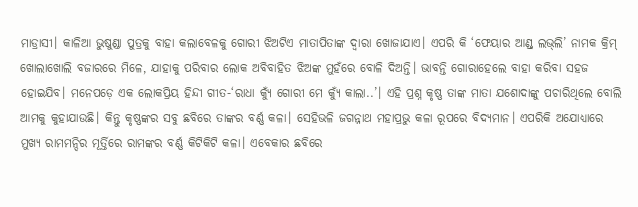ମାଡ୍ରାସୀ। କାଳିଆ ଭୁଷୁଣ୍ଡା ପୁତ୍ରକୁ ବାହା କଲାବେଳକୁ ଗୋରୀ ଝିଅଟିଏ ମାତାପିତାଙ୍କ ଦ୍ୱାରା ଖୋଜାଯାଏ। ଏପରି କି ‘ଫେୟାର ଆଣ୍ଡ୍‌ ଲଭ୍‌ଲି’ ନାମକ କ୍ରିମ୍‌ ଖୋଲାଖୋଲି ବଜାରରେ ମିଳେ, ଯାହାକୁ ପରିବାର ଲୋକ ଅବିବାହିତ ଝିଅଙ୍କ ମୁହଁରେ ବୋଳି ଦିଅନ୍ତି। ଭାବନ୍ତି ଗୋରାହେଲେ ବାହା କରିବା ସହଜ ହୋଇଯିବ। ମନେପଡ଼େ ଏକ ଲୋକପ୍ରିୟ ହିନ୍ଦୀ ଗୀତ-‘ରାଧା କ୍ୟୁଁ ଗୋରୀ ମେ କ୍ୟୁଁ କାଲା..’। ଏହି ପ୍ରଶ୍ନ କୃଷ୍ଣ ତାଙ୍କ ମାତା ଯଶୋଦାଙ୍କୁ ପଚାରିଥିଲେ ବୋଲି ଆମକୁ କୁହାଯାଉଛି। କିନ୍ତୁ କୃଷ୍ଣଙ୍କର ସବୁ ଛବିରେ ତାଙ୍କର ବର୍ଣ୍ଣ କଳା। ସେହିଭଳି ଜଗନ୍ନାଥ ମହାପ୍ରଭୁ କଳା ରୂପରେ ବିଦ୍ୟମାନ। ଏପରିକି ଅଯୋଧ୍ୟାରେ ମୁଖ୍ୟ ରାମମନ୍ଦିର ମୂର୍ତ୍ତିରେ ରାମଙ୍କର ବର୍ଣ୍ଣ କିଟିକିଟି କଳା। ଏବେକାର ଛବିରେ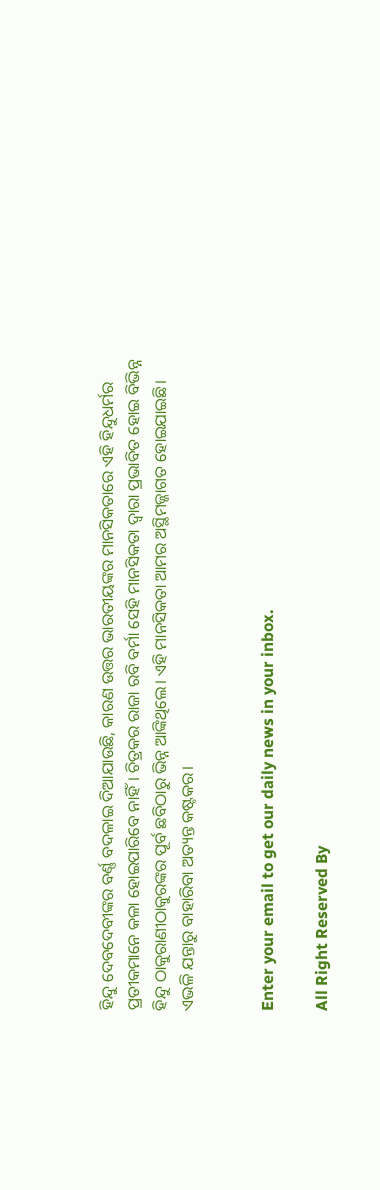ହିନ୍ଦୁ ଦେବଦେବୀଙ୍କର ବର୍ଣ୍ଣ ବଦଳାଇ ଦିଆଯାଉଛି, କାରଣ ଉତ୍ତର ଭାରତୀୟଙ୍କର ମାନସିକତାରେ ଏହି ହିନ୍ଦୁଧର୍ମର ପ୍ରତୀକମାନେ କଳା ହୋଇପାରିବେ ନାହିଁ। ଚିତ୍ରକର ରାଜା ରବି ବର୍ମା ସେହି ମାନସିକତା ଦ୍ୱାରା ପ୍ରଭାବିତ ହୋଇ ବିଭିନ୍ନ ହିନ୍ଦୁ ଠାକୁରାଣୀଠାକୁରଙ୍କର ପୂର୍ବ ଛବିଠାରୁ ଭିନ୍ନ ଆଙ୍କିଥିଲେ। ଏହି ମାନସିକତା ଆମର ଅସ୍ଥିମଜ୍ଜାଗତ ହୋଇଯାଇଛି। ଏଭଳି ଯନ୍ତାରୁ ବାହାରିବା ଅତ୍ୟନ୍ତ କଷ୍ଟକର।


Enter your email to get our daily news in your inbox.

All Right Reserved By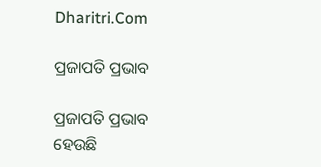Dharitri.Com

ପ୍ରଜାପତି ପ୍ରଭାବ

ପ୍ରଜାପତି ପ୍ରଭାବ ହେଉଛି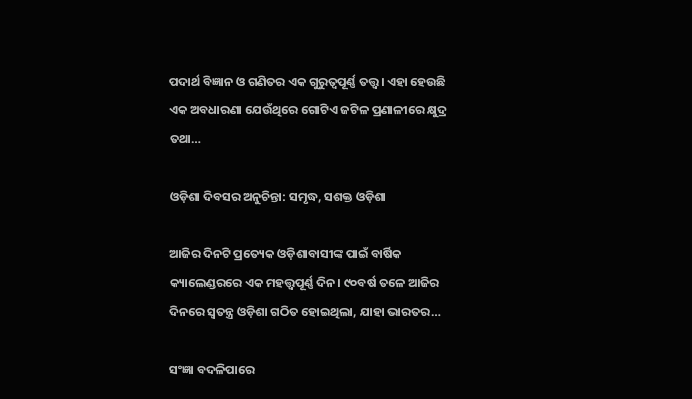ପଦାର୍ଥ ବିଜ୍ଞାନ ଓ ଗଣିତର ଏକ ଗୁରୁତ୍ୱପୂର୍ଣ୍ଣ ତତ୍ତ୍ୱ। ଏହା ହେଉଛି ଏକ ଅବଧାରଣା ଯେଉଁଥିରେ ଗୋଟିଏ ଜଟିଳ ପ୍ରଣାଳୀରେ କ୍ଷୁଦ୍ର ତଥା…

ଓଡ଼ିଶା ଦିବସର ଅନୁଚିନ୍ତା: ସମୃଦ୍ଧ, ସଶକ୍ତ ଓଡ଼ିଶା

ଆଜିର ଦିନଟି ପ୍ରତ୍ୟେକ ଓଡ଼ିଶାବାସୀଙ୍କ ପାଇଁ ବାର୍ଷିକ କ୍ୟାଲେଣ୍ଡରରେ ଏକ ମହତ୍ତ୍ୱପୂର୍ଣ୍ଣ ଦିନ। ୯୦ବର୍ଷ ତଳେ ଆଜିର ଦିନରେ ସ୍ବତନ୍ତ୍ର ଓଡ଼ିଶା ଗଠିତ ହୋଇଥିଲା, ଯାହା ଭାରତର…

ସଂଜ୍ଞା ବଦଳିପାରେ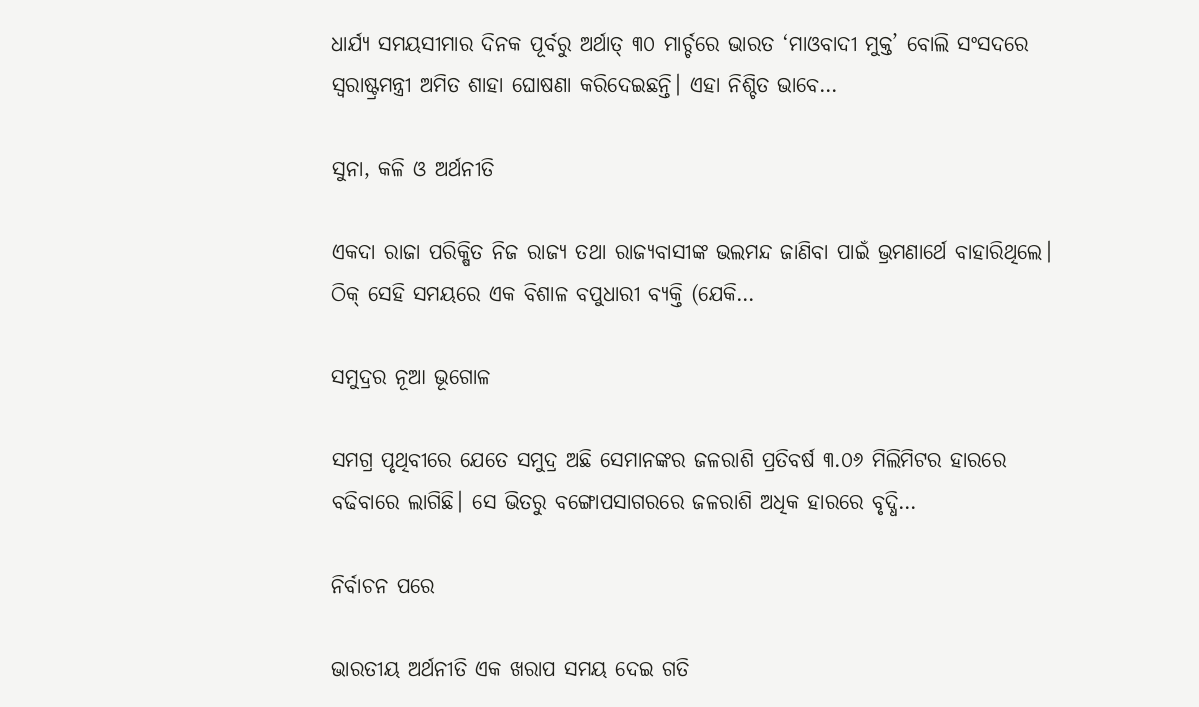ଧାର୍ଯ୍ୟ ସମୟସୀମାର ଦିନକ ପୂର୍ବରୁ ଅର୍ଥାତ୍‌ ୩୦ ମାର୍ଚ୍ଚରେ ଭାରତ ‘ମାଓବାଦୀ ମୁକ୍ତ’ ବୋଲି ସଂସଦରେ ସ୍ବରାଷ୍ଟ୍ରମନ୍ତ୍ରୀ ଅମିତ ଶାହା ଘୋଷଣା କରିଦେଇଛନ୍ତି। ଏହା ନିଶ୍ଚିତ ଭାବେ…

ସୁନା, କଳି ଓ ଅର୍ଥନୀତି

ଏକଦା ରାଜା ପରିକ୍ଷିତ ନିଜ ରାଜ୍ୟ ତଥା ରାଜ୍ୟବାସୀଙ୍କ ଭଲମନ୍ଦ ଜାଣିବା ପାଇଁ ଭ୍ରମଣାର୍ଥେ ବାହାରିଥିଲେ। ଠିକ୍‌ ସେହି ସମୟରେ ଏକ ବିଶାଳ ବପୁଧାରୀ ବ୍ୟକ୍ତି (ଯେକି…

ସମୁଦ୍ରର ନୂଆ ଭୂଗୋଳ

ସମଗ୍ର ପୃଥିବୀରେ ଯେତେ ସମୁଦ୍ର ଅଛି ସେମାନଙ୍କର ଜଳରାଶି ପ୍ରତିବର୍ଷ ୩.୦୬ ମିଲିମିଟର ହାରରେ ବଢିବାରେ ଲାଗିଛି। ସେ ଭିତରୁ ବଙ୍ଗୋପସାଗରରେ ଜଳରାଶି ଅଧିକ ହାରରେ ବୃଦ୍ଧି…

ନିର୍ବାଚନ ପରେ

ଭାରତୀୟ ଅର୍ଥନୀତି ଏକ ଖରାପ ସମୟ ଦେଇ ଗତି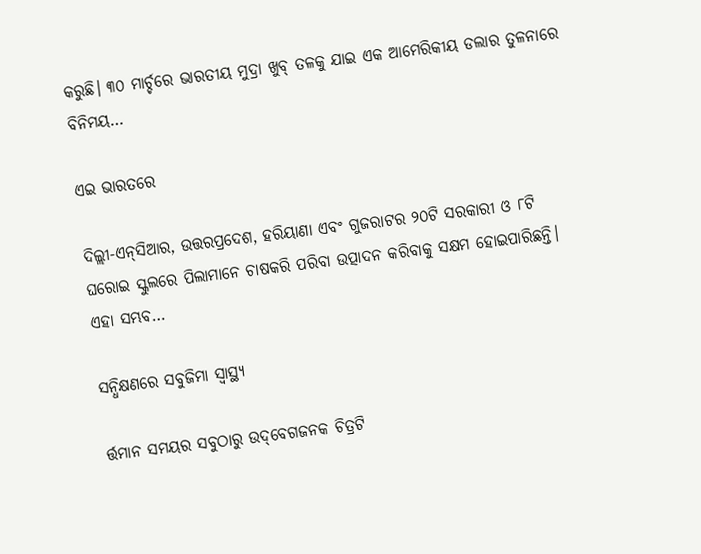କରୁଛି। ୩୦ ମାର୍ଚ୍ଚରେ ଭାରତୀୟ ମୁଦ୍ରା ଖୁବ୍‌ ତଳକୁ ଯାଇ ଏକ ଆମେରିକୀୟ ଡଲାର ତୁଳନାରେ ବିନିମୟ…

ଏଇ ଭାରତରେ

ଦିଲ୍ଲୀ-ଏନ୍‌ସିଆର, ଉତ୍ତରପ୍ରଦେଶ, ହରିୟାଣା ଏବଂ ଗୁଜରାଟର ୨୦ଟି ସରକାରୀ ଓ ୮ଟି ଘରୋଇ ସ୍କୁଲରେ ପିଲାମାନେ ଚାଷକରି ପରିବା ଉତ୍ପାଦନ କରିବାକୁ ସକ୍ଷମ ହୋଇପାରିଛନ୍ତି। ଏହା ସମ୍ଭବ…

ସନ୍ଧିକ୍ଷଣରେ ସବୁଜିମା ସ୍ବାସ୍ଥ୍ୟ

ର୍ତ୍ତମାନ ସମୟର ସବୁଠାରୁ ଉଦ୍‌ବେଗଜନକ ଚିତ୍ରଟି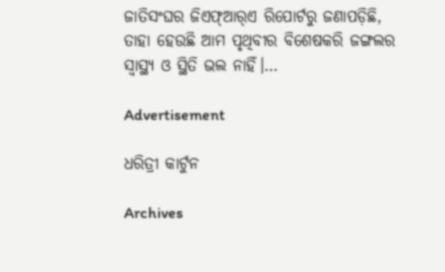ଜାତିସଂଘର ଜିଏଫ୍‌ଆର୍‌ଏ ରିପୋର୍ଟରୁ ଜଣାପଡ଼ିଛି, ତାହା ହେଉଛି ଆମ ପୃଥିବୀର ବିଶେଷକରି ଜଙ୍ଗଲର ସ୍ବାସ୍ଥ୍ୟ ଓ ସ୍ଥିତି ଭଲ ନାହିଁ।…

Advertisement

ଧରିତ୍ରୀ କାର୍ଟୁନ

Archives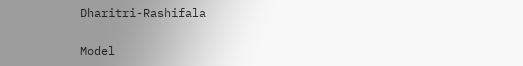Dharitri-Rashifala

Model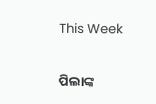This Week

ପିଲାଙ୍କ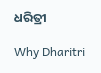ଧରିତ୍ରୀ

Why Dharitri